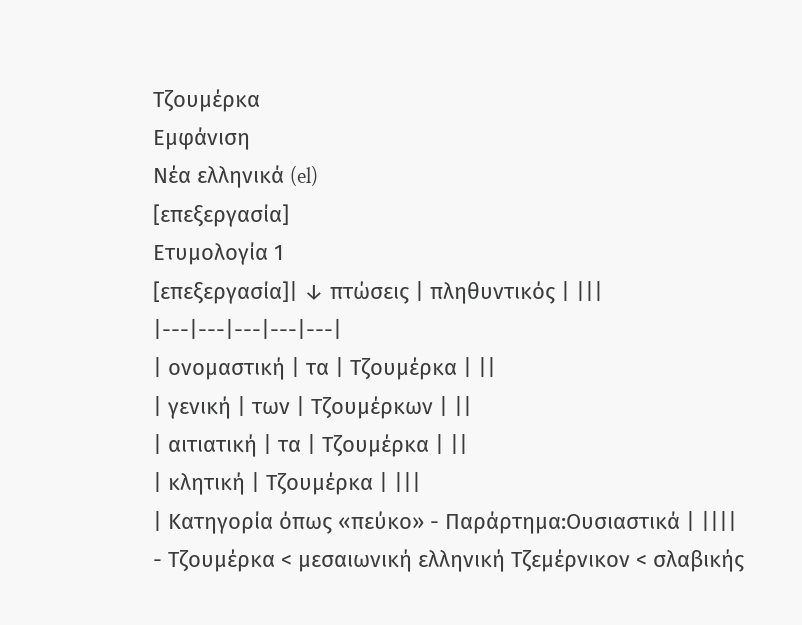Τζουμέρκα
Εμφάνιση
Νέα ελληνικά (el)
[επεξεργασία]
Ετυμολογία 1
[επεξεργασία]| ↓ πτώσεις | πληθυντικός | |||
|---|---|---|---|---|
| ονομαστική | τα | Τζουμέρκα | ||
| γενική | των | Τζουμέρκων | ||
| αιτιατική | τα | Τζουμέρκα | ||
| κλητική | Τζουμέρκα | |||
| Κατηγορία όπως «πεύκο» - Παράρτημα:Ουσιαστικά | ||||
- Τζουμέρκα < μεσαιωνική ελληνική Τζεμέρνικον < σλαβικής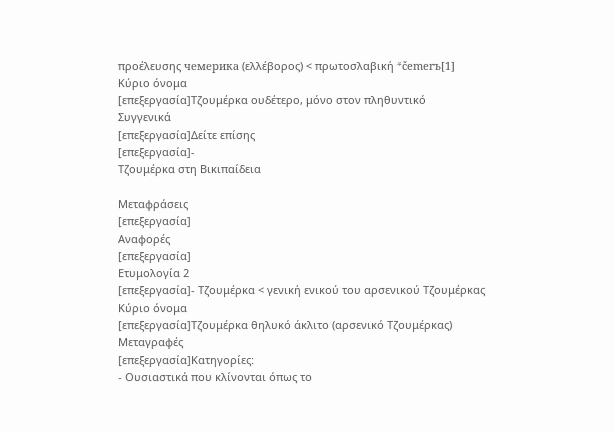προέλευσης чемерика (ελλέβορος) < πρωτοσλαβική *čemerъ[1]
Κύριο όνομα
[επεξεργασία]Τζουμέρκα ουδέτερο, μόνο στον πληθυντικό
Συγγενικά
[επεξεργασία]Δείτε επίσης
[επεξεργασία]-
Τζουμέρκα στη Βικιπαίδεια

Μεταφράσεις
[επεξεργασία]
Αναφορές
[επεξεργασία]
Ετυμολογία 2
[επεξεργασία]- Τζουμέρκα < γενική ενικού του αρσενικού Τζουμέρκας
Κύριο όνομα
[επεξεργασία]Τζουμέρκα θηλυκό άκλιτο (αρσενικό Τζουμέρκας)
Μεταγραφές
[επεξεργασία]Κατηγορίες:
- Ουσιαστικά που κλίνονται όπως το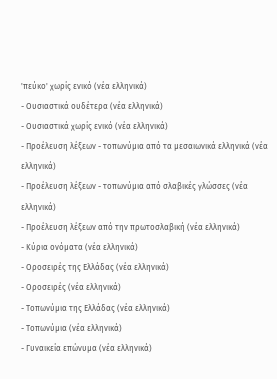'πεύκο' χωρίς ενικό (νέα ελληνικά)
- Ουσιαστικά ουδέτερα (νέα ελληνικά)
- Ουσιαστικά χωρίς ενικό (νέα ελληνικά)
- Προέλευση λέξεων - τοπωνύμια από τα μεσαιωνικά ελληνικά (νέα ελληνικά)
- Προέλευση λέξεων - τοπωνύμια από σλαβικές γλώσσες (νέα ελληνικά)
- Προέλευση λέξεων από την πρωτοσλαβική (νέα ελληνικά)
- Κύρια ονόματα (νέα ελληνικά)
- Οροσειρές της Ελλάδας (νέα ελληνικά)
- Οροσειρές (νέα ελληνικά)
- Τοπωνύμια της Ελλάδας (νέα ελληνικά)
- Τοπωνύμια (νέα ελληνικά)
- Γυναικεία επώνυμα (νέα ελληνικά)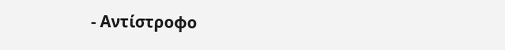- Αντίστροφο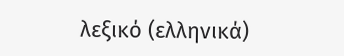λεξικό (ελληνικά)